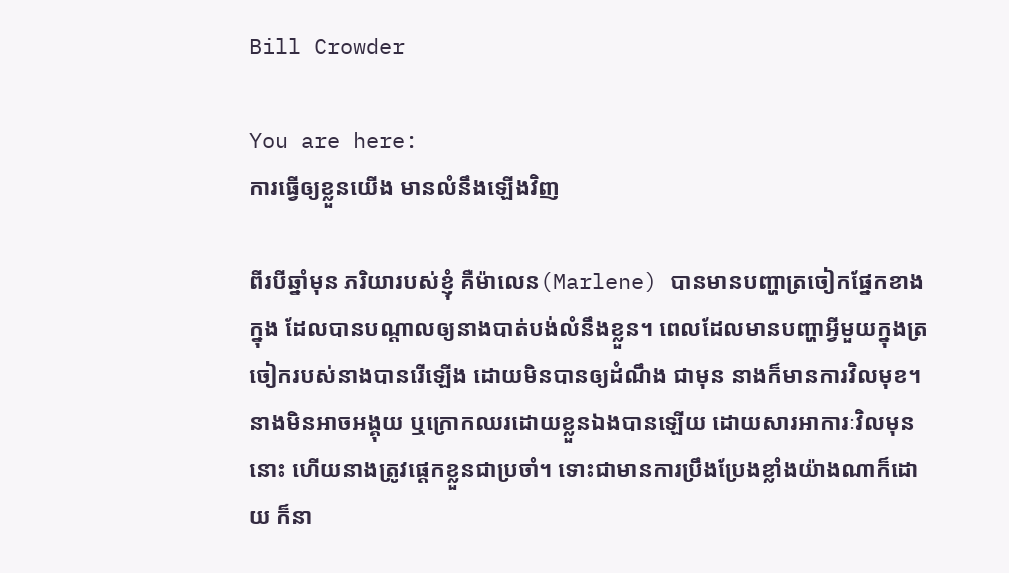Bill Crowder

You are here:
ការធ្វើឲ្យខ្លួនយើង មានលំនឹងឡើងវិញ

ពីរបីឆ្នាំមុន ភរិយារបស់ខ្ញុំ គឺម៉ាលេន(Marlene) បានមានបញ្ហាត្រចៀកផ្នែកខាងក្នុង ដែលបានបណ្តាលឲ្យនាងបាត់បង់លំនឹងខ្លួន។ ពេលដែលមានបញ្ហាអ្វីមួយក្នុងត្រចៀករបស់នាងបានរើឡើង ដោយមិនបានឲ្យដំណឹង ជាមុន នាងក៏មានការវិលមុខ។ នាងមិនអាចអង្គុយ ឬក្រោកឈរដោយខ្លួនឯងបានឡើយ ដោយសារអាការៈវិលមុននោះ ហើយនាងត្រូវផ្តេកខ្លួនជាប្រចាំ។ ទោះជាមានការប្រឹងប្រែងខ្លាំងយ៉ាងណាក៏ដោយ ក៏នា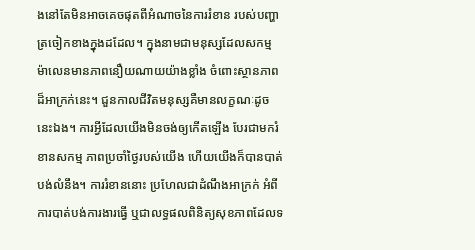ងនៅតែមិនអាចគេចផុតពីអំណាចនៃការរំខាន របស់បញ្ហាត្រចៀកខាងក្នុងដដែល។ ក្នុងនាមជាមនុស្សដែលសកម្ម ម៉ាលេនមានភាពនឿយណាយយ៉ាងខ្លាំង ចំពោះស្ថានភាពដ៏អាក្រក់នេះ។ ជួនកាលជីវិតមនុស្សគឺមានលក្ខណៈដូចនេះឯង។ ការអ្វីដែលយើងមិនចង់ឲ្យកើតឡើង បែរជាមករំខានសកម្ម ភាពប្រចាំថ្ងៃរបស់យើង ហើយយើងក៏បានបាត់បង់លំនឹង។ ការរំខាននោះ ប្រហែលជាដំណឹងអាក្រក់ អំពីការបាត់បង់ការងារធ្វើ ឬជាលទ្ធផលពិនិត្យសុខភាពដែលទ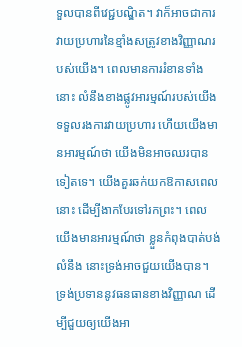ទួលបានពីវេជ្ជបណ្ឌិត។ វាក៏អាចជាការវាយប្រហារនៃខ្មាំងសត្រូវខាងវិញ្ញាណរបស់យើង។ ពេលមានការរំខានទាំងនោះ លំនឹងខាងផ្លូវអារម្មណ៍របស់យើងទទួលរងការវាយប្រហារ ហើយយើងមានអារម្មណ៍ថា យើងមិនអាចឈរបានទៀតទេ។ យើងគួរឆក់យកឱកាសពេលនោះ ដើម្បីងាកបែរទៅរកព្រះ។ ពេលយើងមានអារម្មណ៍ថា ខ្លួនកំពុងបាត់បង់លំនឹង នោះទ្រង់អាចជួយយើងបាន។ ទ្រង់ប្រទាននូវធនធានខាងវិញ្ញាណ ដើម្បីជួយឲ្យយើងអា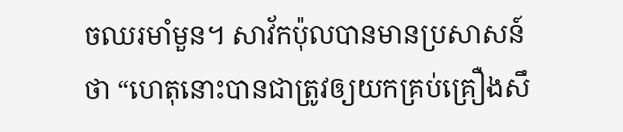ចឈរមាំមួន។ សាវ័កប៉ុលបានមានប្រសាសន៍ថា “ហេតុនោះបានជាត្រូវឲ្យយកគ្រប់គ្រឿងសឹ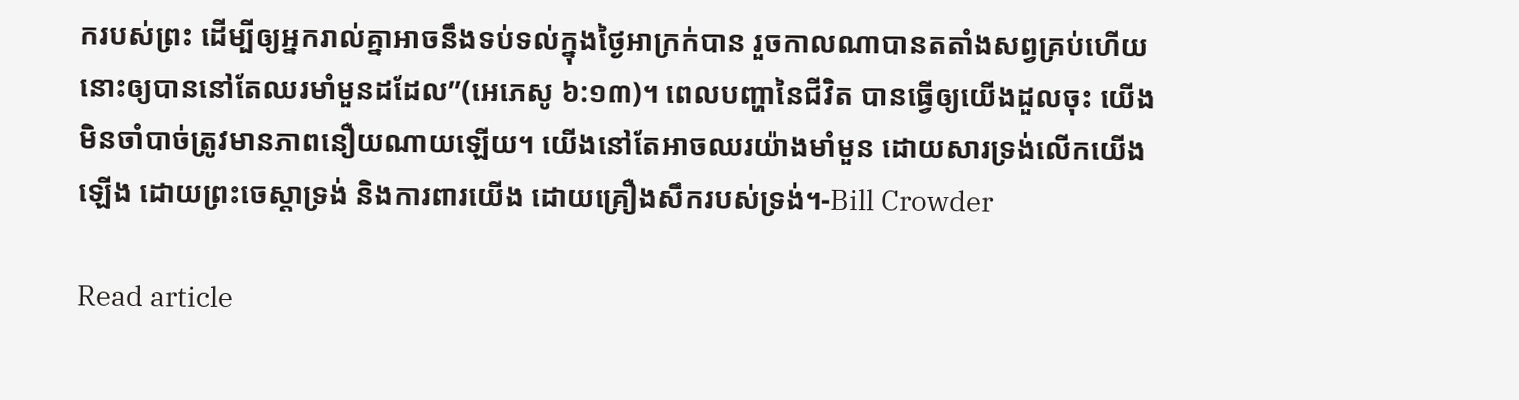ករបស់ព្រះ ដើម្បីឲ្យអ្នករាល់គ្នាអាចនឹងទប់ទល់ក្នុងថ្ងៃអាក្រក់បាន រួចកាលណាបានតតាំងសព្វគ្រប់ហើយ នោះឲ្យបាននៅតែឈរមាំមួនដដែល”(អេភេសូ ៦:១៣)។ ពេលបញ្ហានៃជីវិត បានធ្វើឲ្យយើងដួលចុះ យើងមិនចាំបាច់ត្រូវមានភាពនឿយណាយឡើយ។ យើងនៅតែអាចឈរយ៉ាងមាំមួន ដោយសារទ្រង់លើកយើងឡើង ដោយព្រះចេស្តាទ្រង់ និងការពារយើង ដោយគ្រឿងសឹករបស់ទ្រង់។-Bill Crowder

Read article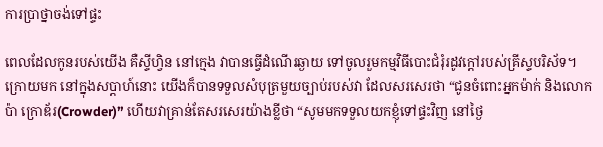ការប្រាថ្នាចង់ទៅផ្ទះ

ពេលដែលកូនរបស់យើង គឺស្ទីហ្វិន នៅក្មេង វាបានធ្វើដំណើរឆ្ងាយ ទៅចូលរួមកម្មវិធីបោះជំរុំរដូវក្តៅរបស់គ្រីស្ទបរិស័ទ។ ក្រោយមក នៅក្នុងសប្តាហ៍នោះ យើងក៏បានទទួលសំបុត្រមួយច្បាប់របស់វា ដែលសរសេរថា “ជូនចំពោះអ្នកម៉ាក់ និងលោកប៉ា ក្រោឌ័រ(Crowder)” ហើយវាគ្រាន់តែសរសេរយ៉ាងខ្លីថា “សូមមកទទួលយកខ្ញុំទៅផ្ទះវិញ នៅថ្ងៃ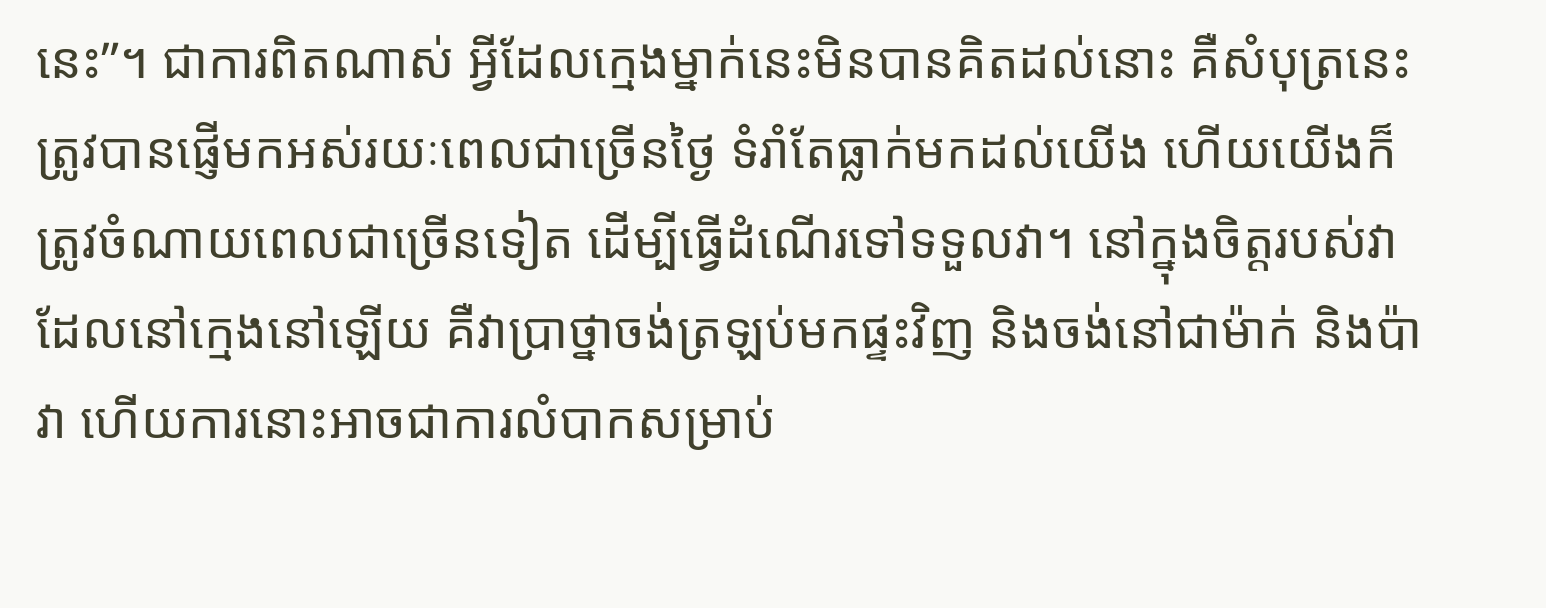នេះ”។ ជាការពិតណាស់ អ្វីដែលក្មេងម្នាក់នេះមិនបានគិតដល់នោះ គឺសំបុត្រនេះត្រូវបានផ្ញើមកអស់រយៈពេលជាច្រើនថ្ងៃ ទំរាំតែធ្លាក់មកដល់យើង ហើយយើងក៏ត្រូវចំណាយពេលជាច្រើនទៀត ដើម្បីធ្វើដំណើរទៅទទួលវា។ នៅក្នុងចិត្តរបស់វាដែលនៅក្មេងនៅឡើយ គឺវាប្រាថ្នាចង់ត្រឡប់មកផ្ទះវិញ និងចង់នៅជាម៉ាក់ និងប៉ាវា ហើយការនោះអាចជាការលំបាកសម្រាប់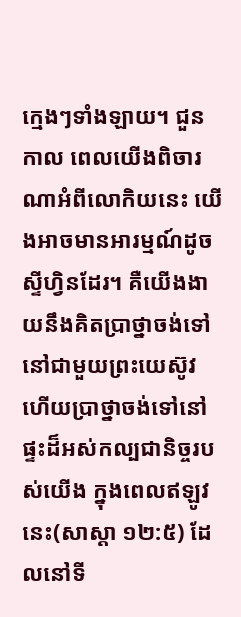ក្មេងៗទាំងឡាយ។ ជួនកាល ពេលយើងពិចារណាអំពីលោកិយនេះ យើងអាចមានអារម្មណ៍ដូចស្ទីហ្វិនដែរ។ គឺយើងងាយនឹងគិតប្រាថ្នាចង់ទៅនៅជាមួយព្រះយេស៊ូវ ហើយប្រាថ្នាចង់ទៅនៅផ្ទះដ៏អស់កល្បជានិច្ចរបស់យើង ក្នុងពេលឥឡូវនេះ(សាស្តា ១២:៥) ដែលនៅទី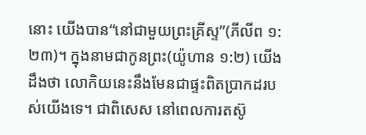នោះ យើងបាន“នៅជាមួយព្រះគ្រីស្ទ”(ភីលីព ១:២៣)។ ក្នុងនាមជាកូនព្រះ(យ៉ូហាន ១:២) យើងដឹងថា លោកិយនេះនឹងមែនជាផ្ទះពិតប្រាកដរបស់យើងទេ។ ជាពិសេស នៅពេលការតស៊ូ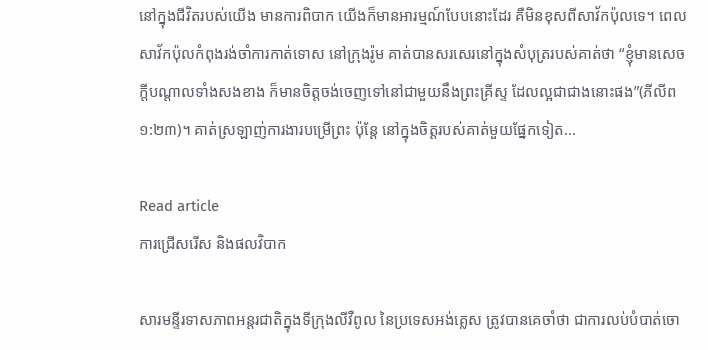នៅក្នុងជីវិតរបស់យើង មានការពិបាក យើងក៏មានអារម្មណ៍បែបនោះដែរ គឺមិនខុសពីសាវ័កប៉ុលទេ។ ពេលសាវ័កប៉ុលកំពុងរង់ចាំការកាត់ទោស នៅក្រុងរ៉ូម គាត់បានសរសេរនៅក្នុងសំបុត្ររបស់គាត់ថា “ខ្ញុំមានសេចក្តីបណ្តាលទាំងសងខាង ក៏មានចិត្តចង់ចេញទៅនៅជាមួយនឹងព្រះគ្រីស្ទ ដែលល្អជាជាងនោះផង”(ភីលីព ១:២៣)។ គាត់ស្រឡាញ់ការងារបម្រើព្រះ ប៉ុន្តែ នៅក្នុងចិត្តរបស់គាត់មួយផ្នែកទៀត…

Read article
ការជ្រើសរើស និងផលវិបាក

សារមន្ទីរទាសភាពអន្តរជាតិក្នុងទីក្រុងលីវឺពូល នៃប្រទេសអង់គ្លេស ត្រូវបានគេចាំថា ជាការលប់បំបាត់ចោ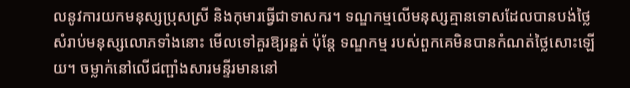លនូវការយកមនុស្សប្រុសស្រី និងកុមារធ្វើជាទាសករ។ ទណ្ឌកម្មលើមនុស្សគ្មានទោសដែលបានបង់ថ្លៃ សំរាប់មនុស្សលោភទាំងនោះ មើលទៅគួរឱ្យរន្ឋត់ ប៉ុន្តែ ទណ្ឌកម្ម របស់ពួកគេមិនបានកំណត់ថ្លៃសោះឡើយ។ ចម្លាក់នៅលើជញ្ផាំងសារមន្ទីរមាននៅ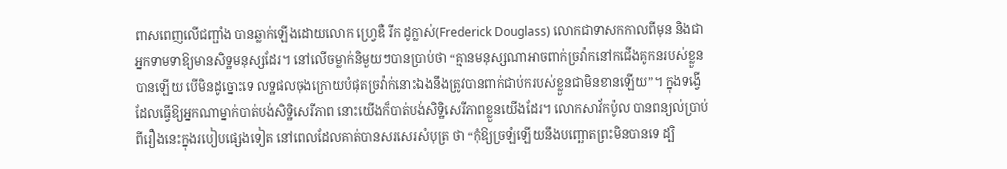ពាសពេញលើជញ្ផាំង បានឆ្លាក់ឡើងដោយលោក ហ្វ្រេឌឺ រីក ដូក្លាស់(Frederick Douglass) លោកជាទាសកកាលពីមុន និងជាអ្នកទាមទាឱ្យមានសិទ្ឋមនុស្សដែរ។ នៅលើចម្លាក់និមួយៗបានប្រាប់ថា “គ្មានមនុស្សណាអាចពាក់ច្រវ៉ាកនៅកជើងគូកនរបស់ខ្លួនបានឡើយ បើមិនដូច្នោះទេ លទ្ឋផលចុងក្រោយបំផុតច្រវ៉ាក់នោះឯងនឹងត្រូវបានពាក់ជាប់ករបស់ខ្លួនជាមិនខានឡើយ”។ ក្នុងទង្វើដែលធ្វើឱ្យអ្នកណាម្នាក់បាត់បង់សិទ្ឋិសេរីភាព នោះយើងក៏បាត់បង់សិទ្ឋិសេរីភាពខ្លួនយើងដែរ។ លោកសាវ័កប៉ូល បានពន្យល់ប្រាប់ពីរឿងនេះក្នុងរបៀបផ្សេងទៀត នៅពេលដែលគាត់បានសរសេរសំបុត្រ ថា “កុំឱ្យច្រឡំឡើយនឹងបញ្ឆោតព្រះមិនបានទេ ដ្បិ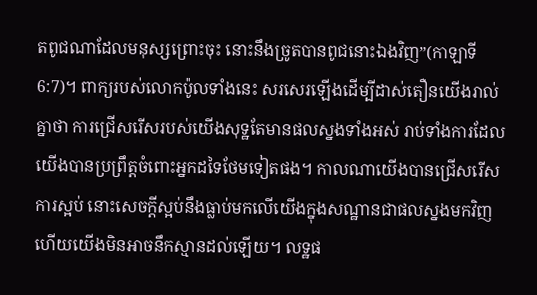តពូជណាដែលមនុស្សព្រោះចុះ នោះនឹងច្រូតបានពូជនោះឯងវិញ”(កាឡាទី 6:7)។ ពាក្យរបស់លោកប៉ូលទាំងនេះ សរសេរឡើងដើម្បីដាស់តឿនយើងរាល់គ្នាថា ការជ្រើសរើសរបស់យើងសុទ្ឋតែមានផលស្នងទាំងអស់ រាប់ទាំងការដែលយើងបានប្រព្រឹត្តចំពោះអ្នកដទៃថែមទៀតផង។ កាលណាយើងបានជ្រើសរើសការស្អប់ នោះសេចក្តីស្អប់នឹងធ្លាប់មកលើយើងក្នុងសណ្ឋានជាផលស្នងមកវិញ ហើយយើងមិនអាចនឹកស្មានដល់ឡើយ។ លទ្ឋផ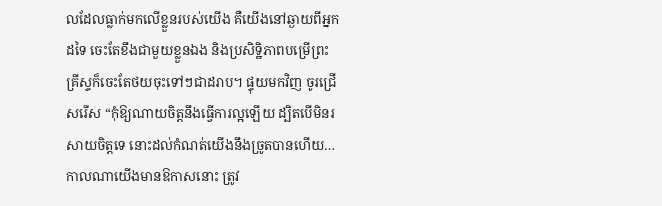លដែលធ្លាក់មកលើខ្លួនរបស់យើង គឺយើងនៅឆ្ងាយពីអ្នកដទៃ ចេះតែខឹងជាមួយខ្លួនឯង និងប្រសិទ្ឋិភាពបម្រើព្រះគ្រីស្ទក៏ចេះតែថយចុះទៅៗជាដរាប។ ផ្ទុយមកវិញ ចូរជ្រើសរើស “កុំឱ្យណាយចិត្តនឹងធ្វើការល្អឡើយ ដ្បិតបើមិនរសាយចិត្តទេ នោះដល់កំណត់យើងនឹងច្រូតបានហើយ… កាលណាយើងមានឱកាសនោះ ត្រូវ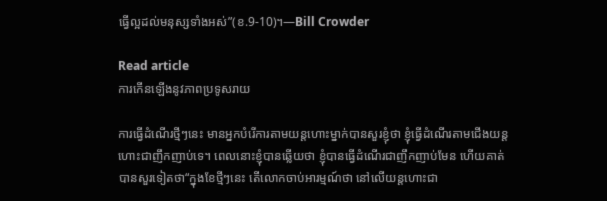ធ្វើល្អដល់មនុស្សទាំងអស់”(ខ.9-10)។—Bill Crowder

Read article
ការកើនឡើងនូវភាពប្រទូសរាយ

ការធ្វើដំណើរថ្មីៗនេះ មានអ្នកបំរើការតាមយន្តហោះម្នាក់បានសួរខ្ញុំថា ខ្ញុំធ្វើដំណើរតាមជើងយន្តហោះជាញឹកញាប់ទេ។ ពេលនោះខ្ញុំបានឆ្លើយថា ខ្ញុំបានធ្វើដំណើរជាញឹកញាប់មែន ហើយគាត់បានសួរទៀតថា“ក្នុងខែថ្មីៗនេះ តើលោកចាប់អារម្មណ៍ថា នៅលើយន្តហោះជា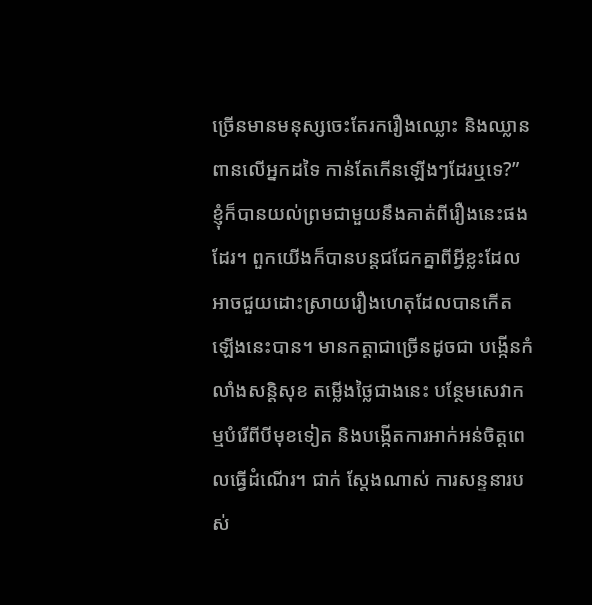ច្រើនមានមនុស្សចេះតែរករឿងឈ្លោះ និងឈ្លានពានលើអ្នកដទៃ កាន់តែកើនឡើងៗដែរឬទេ?” ខ្ញុំក៏បានយល់ព្រមជាមួយនឹងគាត់ពីរឿងនេះផងដែរ។ ពួកយើងក៏បានបន្តជជែកគ្នាពីអ្វីខ្លះដែលអាចជួយដោះស្រាយរឿងហេតុដែលបានកើតឡើងនេះបាន។ មានកត្តាជាច្រើនដូចជា បង្កើនកំលាំងសន្តិសុខ តម្លើងថ្លៃជាងនេះ បន្ថែមសេវាកម្មបំរើពីបីមុខទៀត និងបង្កើតការអាក់អន់ចិត្តពេលធ្វើដំណើរ។ ជាក់ ស្តែងណាស់ ការសន្ទនារបស់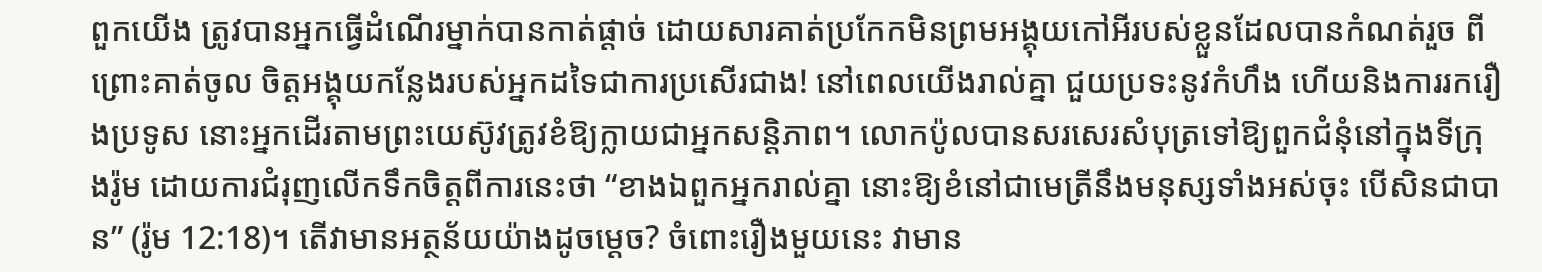ពួកយើង ត្រូវបានអ្នកធ្វើដំណើរម្នាក់បានកាត់ផ្តាច់ ដោយសារគាត់ប្រកែកមិនព្រមអង្គុយកៅអីរបស់ខ្លួនដែលបានកំណត់រួច ពីព្រោះគាត់ចូល ចិត្តអង្គុយកន្លែងរបស់អ្នកដទៃជាការប្រសើរជាង! នៅពេលយើងរាល់គ្នា ជួយប្រទះនូវកំហឹង ហើយនិងការរករឿងប្រទូស នោះអ្នកដើរតាមព្រះយេស៊ូវត្រូវខំឱ្យក្លាយជាអ្នកសន្តិភាព។ លោកប៉ូលបានសរសេរសំបុត្រទៅឱ្យពួកជំនុំនៅក្នុងទីក្រុងរ៉ូម ដោយការជំរុញលើកទឹកចិត្តពីការនេះថា “ខាងឯពួកអ្នករាល់គ្នា នោះឱ្យខំនៅជាមេត្រីនឹងមនុស្សទាំងអស់ចុះ បើសិនជាបាន” (រ៉ូម 12:18)។ តើវាមានអត្ថន័យយ៉ាងដូចម្តេច? ចំពោះរឿងមួយនេះ វាមាន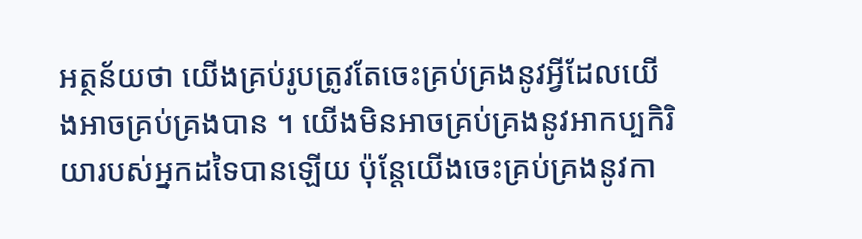អត្ថន័យថា យើងគ្រប់រូបត្រូវតែចេះគ្រប់គ្រងនូវអ្វីដែលយើងអាចគ្រប់គ្រងបាន ។ យើងមិនអាចគ្រប់គ្រងនូវអាកប្បកិរិយារបស់អ្នកដទៃបានឡើយ ប៉ុន្តែយើងចេះគ្រប់គ្រងនូវកា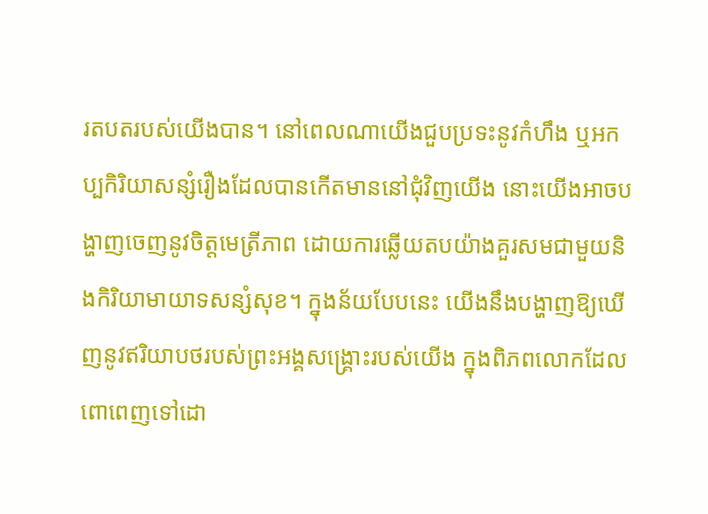រតបតរបស់យើងបាន។ នៅពេលណាយើងជួបប្រទះនូវកំហឹង ឬអកប្បកិរិយាសន្សំរឿងដែលបានកើតមាននៅជុំវិញយើង នោះយើងអាចបង្ហាញចេញនូវចិត្តមេត្រីភាព ដោយការឆ្លើយតបយ៉ាងគួរសមជាមួយនិងកិរិយាមាយាទសន្សំសុខ។ ក្នុងន័យបែបនេះ យើងនឹងបង្ហាញឱ្យឃើញនូវឥរិយាបថរបស់ព្រះអង្គសង្គ្រោះរបស់យើង ក្នុងពិភពលោកដែលពោពេញទៅដោ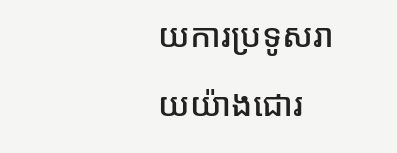យការប្រទូសរាយយ៉ាងជោរ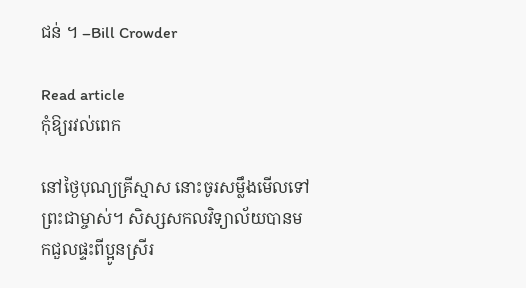ជន់ ។ –Bill Crowder

Read article
កុំឱ្យរវល់ពេក

នៅថ្ងៃបុណ្យគ្រីស្មាស នោះចូរសម្លឹងមើលទៅព្រះជាម្ចាស់។ សិស្សសកលវិទ្យាល័យបានមកជួលផ្ទះពីប្អូនស្រីរ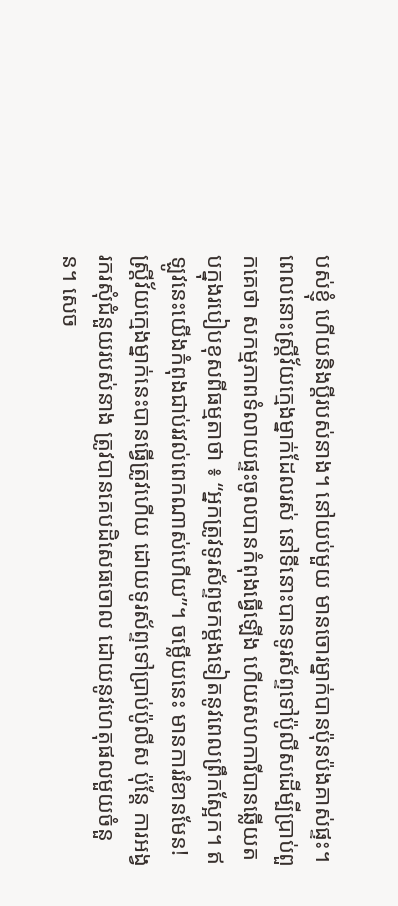បស់ខ្ញុំ ហើយនិងប្តីរបស់នាង។ នៅយប់មួយ មានចោរម្នាក់បានប៉ុនប៉ងគាស់ផ្ទះ។ ពេលនោះស្ត្រីវ័យក្មេងម្នាក់ដែលរស់ នៅទីនោះបានទូរស័ព្ទទៅប៉ូលីសដើម្បីប្រាប់ពួកគេថា សកម្មភាពទំលាយផ្ទះចូលបានកំពុងធ្វើឡើង ហើយសហការីបានឆ្លើយតបក្នុងរបៀបខុសពីធម្មតាថា ៖ “អ្នកត្រូវទូរស័ព្ទមកម្តងទៀតនូវពេលព្រឹកស្អែក។ ឥឡូវនេះយើងកំពុងជាប់រវល់ពេកណាស់ហើយ”។ ចម្លើយនេះ មានការរំខានមែន! ស្ត្រីវ័យក្មេងម្នាក់នេះបានធ្វើត្រូវហើយ ដោយទូរស័ព្ទទៅប្រាប់ប៉ូលីស ប៉ុន្តែ ការអង្វរករសុំជំនួយរបស់នាង ត្រូវបានគេបដិសេធចោល ដោយនូវហេតុផលមួយចំនួន។ សេច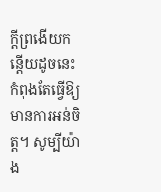ក្តីព្រងើយកន្តើយដូចនេះ កំពុងតែធ្វើឱ្យមានការអន់ចិត្ត។ សូម្បីយ៉ាង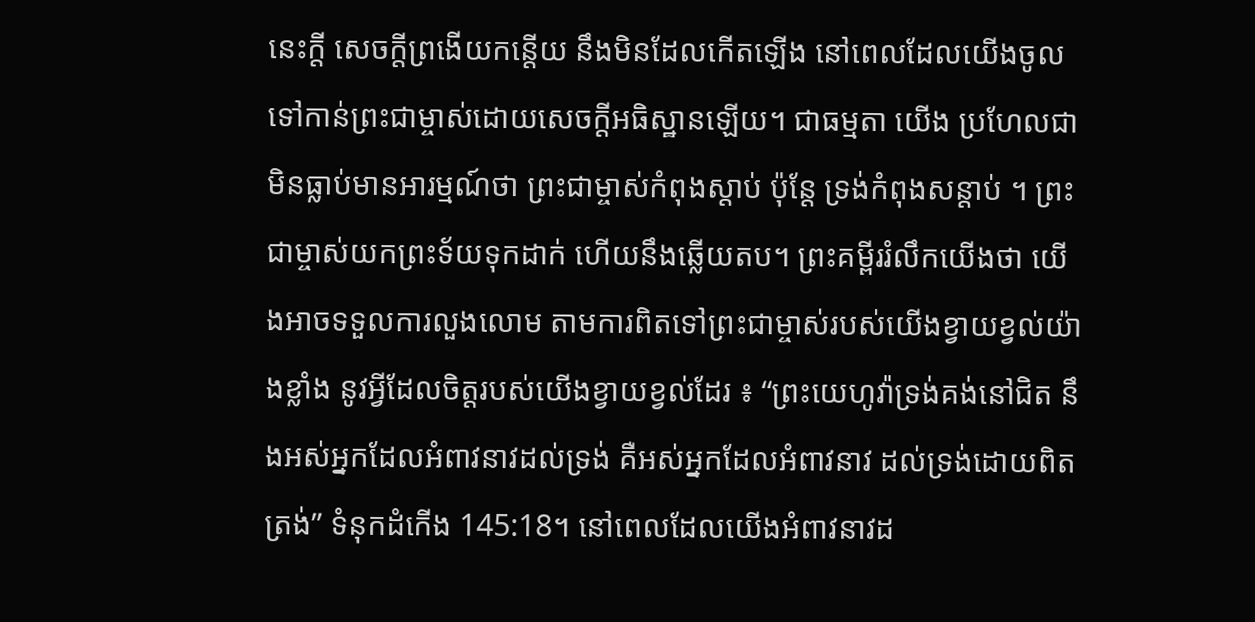នេះក្តី សេចក្តីព្រងើយកន្តើយ នឹងមិនដែលកើតឡើង នៅពេលដែលយើងចូលទៅកាន់ព្រះជាម្ចាស់ដោយសេចក្តីអធិស្ឋានឡើយ។ ជាធម្មតា យើង ប្រហែលជាមិនធ្លាប់មានអារម្មណ៍ថា ព្រះជាម្ចាស់កំពុងស្តាប់ ប៉ុន្តែ ទ្រង់កំពុងសន្តាប់ ។ ព្រះជាម្ចាស់យកព្រះទ័យទុកដាក់ ហើយនឹងឆ្លើយតប។ ព្រះគម្ពីររំលឹកយើងថា យើងអាចទទួលការលួងលោម តាមការពិតទៅព្រះជាម្ចាស់របស់យើងខ្វាយខ្វល់យ៉ាងខ្លាំង នូវអ្វីដែលចិត្តរបស់យើងខ្វាយខ្វល់ដែរ ៖ “ព្រះយេហូវ៉ាទ្រង់គង់នៅជិត នឹងអស់អ្នកដែលអំពាវនាវដល់ទ្រង់ គឺអស់អ្នកដែលអំពាវនាវ ដល់ទ្រង់ដោយពិតត្រង់” ទំនុកដំកើង 145:18។ នៅពេលដែលយើងអំពាវនាវដ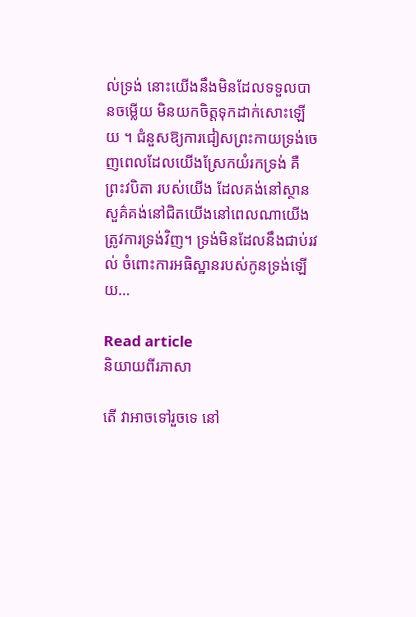ល់ទ្រង់ នោះយើងនឹងមិនដែលទទួលបានចម្លើយ មិនយកចិត្តទុកដាក់សោះឡើយ ។ ជំនួសឱ្យការជៀសព្រះកាយទ្រង់ចេញពេលដែលយើងស្រែកយំរកទ្រង់ គឺព្រះវបិតា របស់យើង ដែលគង់នៅស្ថានសួគ៌គង់នៅជិតយើងនៅពេលណាយើងត្រូវការទ្រង់វិញ។ ទ្រង់មិនដែលនឹងជាប់រវល់ ចំពោះការអធិស្ឋានរបស់កូនទ្រង់ឡើយ…

Read article
និយាយពីរភាសា

តើ វាអាចទៅរួចទេ នៅ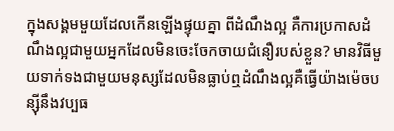ក្នុងសង្គមមួយដែលកើនឡើងផ្ទុយគ្នា ពីដំណឹងល្អ គឺការប្រកាសដំណឹងល្អជាមួយអ្នកដែលមិនចេះចែកចាយជំនឿរបស់ខ្លួន? មានវិធីមួយទាក់ទងជាមួយមនុស្សដែលមិនធ្លាប់ឮដំណឹងល្អគឺធ្វើយ៉ាងម៉េចបន្ស៊ីនឹងវប្បធ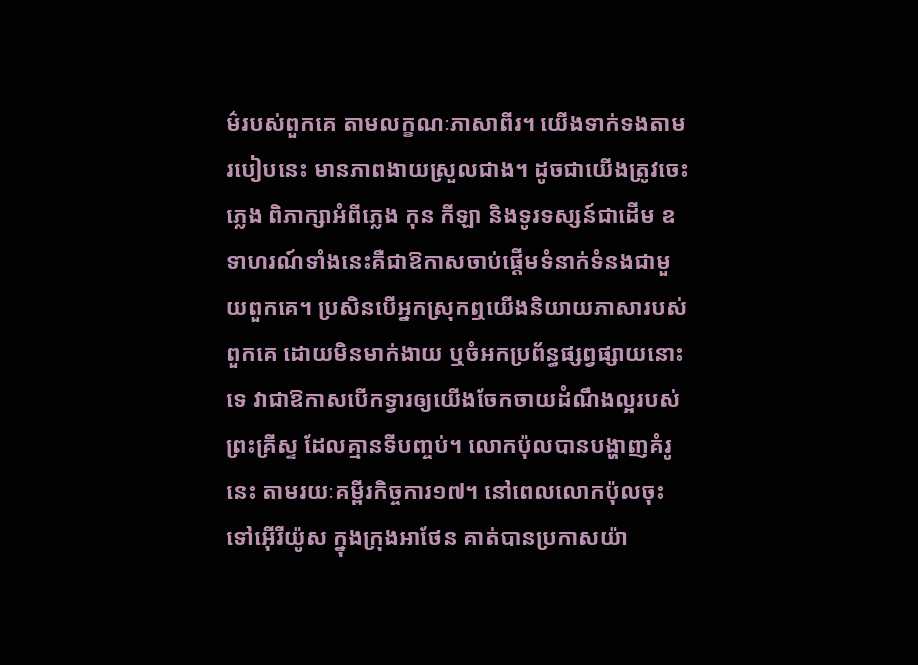ម៌របស់ពួកគេ តាមលក្ខណៈភាសាពីរ។ យើងទាក់ទងតាមរបៀបនេះ មានភាពងាយស្រួលជាង។ ដូចជាយើងត្រូវចេះភ្លេង ពិភាក្សាអំពីភ្លេង កុន កីឡា និងទូរទស្សន៍ជាដើម ឧទាហរណ៍ទាំងនេះគឺជាឱកាសចាប់ផ្តើមទំនាក់ទំនងជាមួយពួកគេ។ ប្រសិនបើអ្នកស្រុកឮយើងនិយាយភាសារបស់ពួកគេ ដោយមិនមាក់ងាយ ឬចំអកប្រព័ន្ធផ្សព្វផ្សាយនោះទេ វាជាឱកាសបើកទ្វារឲ្យយើងចែកចាយដំណឹងល្អរបស់ព្រះគ្រីស្ទ ដែលគ្មានទីបញ្ចប់។ លោកប៉ុលបានបង្ហាញគំរូនេះ តាមរយៈគម្ពីរកិច្ចការ១៧។ នៅពេលលោកប៉ុលចុះទៅអ៊ើរីយ៉ូស ក្នុងក្រុងអាថែន គាត់បានប្រកាសយ៉ា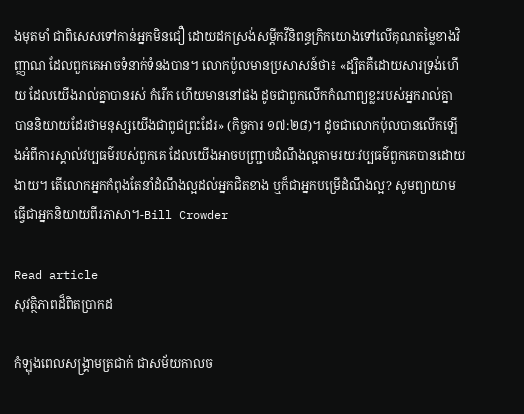ងមុតមាំ ជាពិសេសទៅកាន់អ្នកមិនជឿ ដោយដកស្រង់សម្តីកវីនិពន្ធក្រិកយោងទៅលើគុណតម្លៃខាងវិញ្ញាណ ដែលពួកគេអាចទំនាក់ទំនងបាន។ លោកប៉ូលមានប្រសាសន៍ថា៖ «ដ្បិតគឺដោយសារទ្រង់ហើយ ដែលយើងរាល់គ្នាបានរស់ កំរើក ហើយមាននៅផង ដូចជាពួកលើកកំណាព្យខ្លះរបស់អ្នករាល់គ្នា បាននិយាយដែរថាមនុស្សយើងជាពូជព្រះដែរ» (កិច្ចការ ១៧:២៨)។ ដូចជាលោកប៉ុលបានលើកឡើងអំពីការស្គាល់វប្បធម៌របស់ពួកគេ ដែលយើងអាចបញ្ជ្រាបដំណឹងល្អតាមរយៈវប្បធម៌ពួកគេបានដោយងាយ។ តើលោកអ្នកកំពុងតែនាំដំណឹងល្អដល់អ្នកជិតខាង ឬក៏ជាអ្នកបម្រើដំណឹងល្អ? សូមព្យាយាមធ្វើជាអ្នកនិយាយពីរភាសា។-Bill Crowder

Read article
សុវត្ថិភាពដ៏ពិតប្រាកដ

កំឡុងពេលសង្រ្គាមត្រជាក់ ជាសម័យកាលច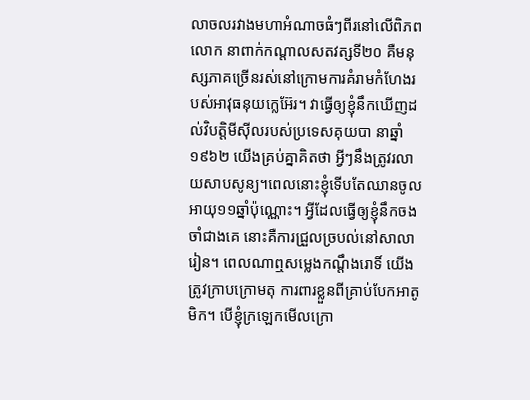លាចលរវាងមហាអំណាចធំៗពីរនៅលើពិភពលោក នាពាក់កណ្តាលសតវត្សទី២០ គឺមនុស្សភាគច្រើនរស់នៅក្រោមការគំរាមកំហែងរបស់អាវុធនុយក្លេអ៊ែរ។ វាធ្វើឲ្យខ្ញុំនឹកឃើញដល់វិបត្តិមីស៊ីលរបស់ប្រទេសគុយបា នាឆ្នាំ១៩៦២ យើងគ្រប់គ្នាគិតថា អ្វីៗនឹងត្រូវរលាយសាបសូន្យ។ពេលនោះខ្ញុំទើបតែឈានចូលអាយុ១១ឆ្នាំប៉ុណ្ណោះ។ អ្វីដែលធ្វើឲ្យខ្ញុំនឹកចងចាំជាងគេ នោះគឺការជ្រួលច្របល់នៅសាលារៀន។ ពេលណាឮសម្លេងកណ្តឹងរោទិ៍ យើងត្រូវក្រាបក្រោមតុ ការពារខ្លួនពីគ្រាប់បែកអាតូមិក។ បើខ្ញុំក្រឡេកមើលក្រោ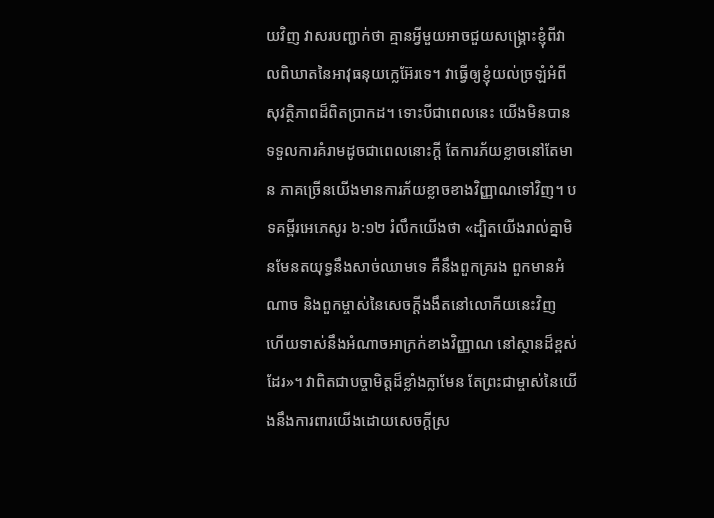យវិញ វាសរបញ្ជាក់ថា គ្មានអ្វីមួយអាចជួយសង្រ្គោះខ្ញុំពីវាលពិឃាតនៃអាវុធនុយក្លេអ៊ែរទេ។ វាធ្វើឲ្យខ្ញុំយល់ច្រឡំអំពីសុវត្ថិភាពដ៏ពិតប្រាកដ។ ទោះបីជាពេលនេះ យើងមិនបានទទួលការគំរាមដូចជាពេលនោះក្តី តែការភ័យខ្លាចនៅតែមាន ភាគច្រើនយើងមានការភ័យខ្លាចខាងវិញ្ញាណទៅវិញ។ បទគម្ពីរអេភេសូរ ៦:១២ រំលឹកយើងថា «ដ្បិតយើងរាល់គ្នាមិនមែនតយុទ្ធនឹងសាច់ឈាមទេ គឺនឹងពួកគ្ររង ពួកមានអំណាច និងពួកម្ចាស់នៃសេចក្តីងងឹតនៅលោកីយនេះវិញ ហើយទាស់នឹងអំណាចអាក្រក់ខាងវិញ្ញាណ នៅស្ថានដ៏ខ្ពស់ដែរ»។ វាពិតជាបច្ចាមិត្តដ៏ខ្លាំងក្លាមែន តែព្រះជាម្ចាស់នៃយើងនឹងការពារយើងដោយសេចក្តីស្រ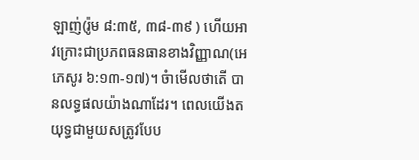ឡាញ់(រ៉ូម ៨:៣៥, ៣៨-៣៩ ) ហើយអាវក្រោះជាប្រភពធនធានខាងវិញ្ញាណ(អេភេសូរ ៦:១៣-១៧)។ ចំាមើលថាតើ បានលទ្ធផលយ៉ាងណាដែរ។ ពេលយើងតយុទ្ធជាមួយសត្រូវបែប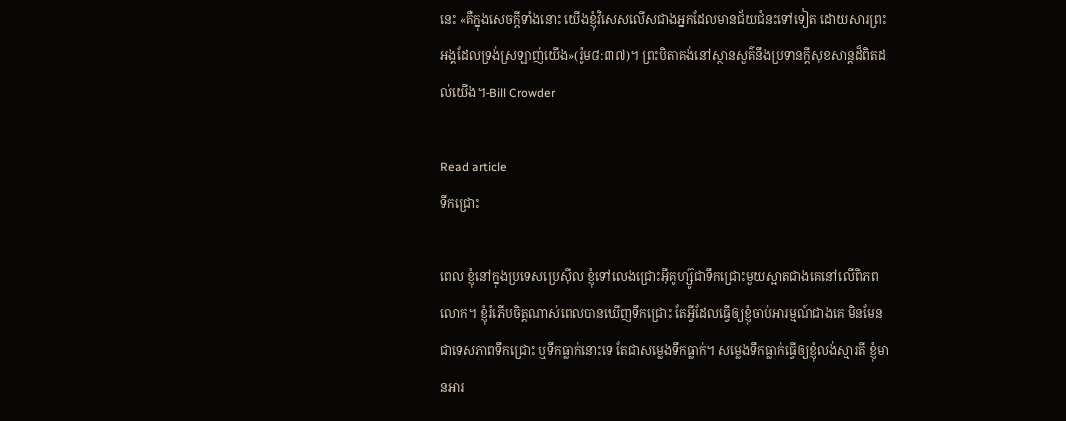នេះ «គឺក្នុងសេចក្តីទាំងនោះ យើងខ្ញុំវិសេសលើសជាងអ្នកដែលមានជ័យជំនះទៅទៀត ដោយសារព្រះអង្គដែលទ្រង់ស្រឡាញ់យើង»(រ៉ូម៨:៣៧)។ ព្រះបិតាគង់នៅស្ថានសួគ៌នឹងប្រទានក្តីសុខសាន្តដ៏ពិតដល់យើង។-Bill Crowder

Read article
ទឹកជ្រោះ

ពេល ខ្ញុំនៅក្នុងប្រទេសប្រេស៊ីល ខ្ញុំទៅលេងជ្រោះអ៊ីគូហ្ស៊ូជាទឹកជ្រោះមួយស្អាតជាងគេនៅលើពិភពលោក។ ខ្ញុំរំភើបចិត្តណាស់ពេលបានឃើញទឹកជ្រោះ តែអ្វីដែលធ្វើឲ្យខ្ញុំចាប់អារម្មណ៍ជាងគេ មិនមែនជាទេសភាពទឹកជ្រោះ ឬទឹកធ្លាក់នោះទេ តែជាសម្លេងទឹកធ្លាក់។ សម្លេងទឹកធ្លាក់ធ្វើឲ្យខ្ញុំលង់ស្មារតី ខ្ញុំមានអារ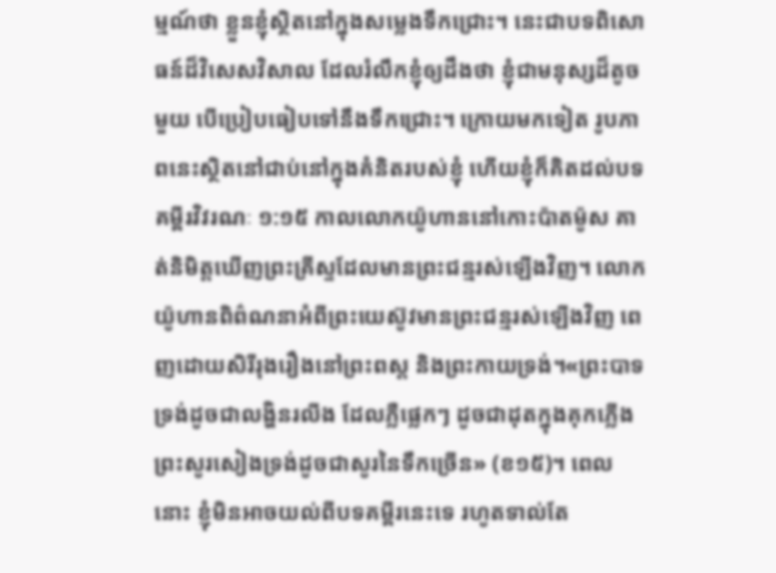ម្មណ៍ថា ខ្លួនខ្ញុំស្ថិតនៅក្នុងសម្លេងទឹកជ្រោះ។ នេះជាបទពិសោធន៍ដ៏វិសេសវិសាល ដែលរំលឹកខ្ញុំឲ្យដឹងថា ខ្ញុំជាមនុស្សដ៏តូចមួយ បើប្រៀបធៀបទៅនឹងទឹកជ្រោះ។ ក្រោយមកទៀត រូបភាពនេះស្ថិតនៅជាប់នៅក្នុងគំនិតរបស់ខ្ញុំ ហើយខ្ញុំក៏គិតដល់បទគម្ពីរវិវរណៈ ១:១៥ កាលលោកយ៉ូហាននៅកោះប៉ាតម៉ូស គាត់និមិត្តឃើញព្រះគ្រីស្ទដែលមានព្រះជន្មរស់ឡើងវិញ។ លោកយ៉ូហានពិព៌ណនាអំពីព្រះយេស៊ូវមានព្រះជន្មរស់ឡើងវិញ ពេញដោយសិរីរុងរឿងនៅព្រះពស្ត និងព្រះកាយទ្រង់។«ព្រះបាទទ្រង់ដូចជាលង្ហិនរលីង ដែលភ្លឺផ្លេកៗ ដូចជាដុតក្នុងគុកភ្លើង ព្រះសូរសៀងទ្រង់ដូចជាសូរនៃទឹកច្រើន» (ខ១៥)។ ពេលនោះ ខ្ញុំមិនអាចយល់ពីបទគម្ពីរនេះទេ រហូតទាល់តែ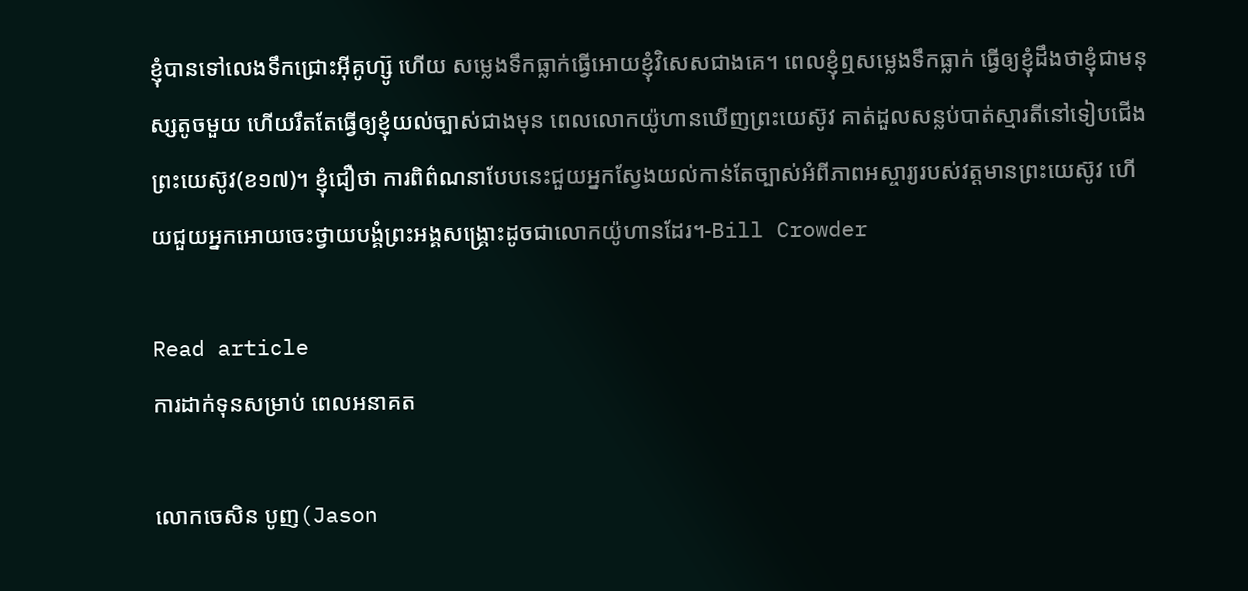ខ្ញុំបានទៅលេងទឹកជ្រោះអ៊ីគូហ្ស៊ូ ហើយ សម្លេងទឹកធ្លាក់ធ្វើអោយខ្ញុំវិសេសជាងគេ។ ពេលខ្ញុំឮសម្លេងទឹកធ្លាក់ ធ្វើឲ្យខ្ញុំដឹងថាខ្ញុំជាមនុស្សតូចមួយ ហើយរឹតតែធ្វើឲ្យខ្ញុំយល់ច្បាស់ជាងមុន ពេលលោកយ៉ូហានឃើញព្រះយេស៊ូវ គាត់ដួលសន្លប់បាត់ស្មារតីនៅទៀបជើងព្រះយេស៊ូវ(ខ១៧)។ ខ្ញុំជឿថា ការពិព៌ណនាបែបនេះជួយអ្នកស្វែងយល់កាន់តែច្បាស់អំពីភាពអស្ចារ្យរបស់វត្តមានព្រះយេស៊ូវ ហើយជួយអ្នកអោយចេះថ្វាយបង្គំព្រះអង្គសង្រ្គោះដូចជាលោកយ៉ូហានដែរ។-Bill Crowder

Read article
ការដាក់ទុនសម្រាប់ ពេលអនាគត

លោកចេសិន បូញ(Jason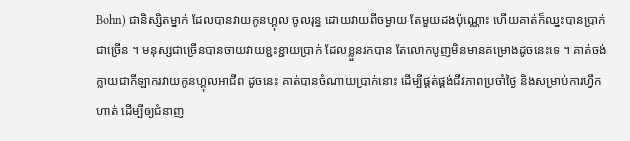Bohn) ជានិស្សិតម្នាក់ ដែលបានវាយកូនហ្គុល ចូលរុន្ធ ដោយវាយពីចម្ងាយ តែមួយដងប៉ុណ្ណោះ ហើយគាត់ក៏ឈ្នះបានប្រាក់ជាច្រើន ។ មនុស្សជាច្រើនបានចាយវាយខ្ជះខ្ជាយប្រាក់ ដែលខ្លួនរកបាន តែលោកបូញមិនមានគម្រោងដូចនេះទេ ។ គាត់ចង់ក្លាយជាកីឡាករវាយកូនហ្គុលអាជីព ដូចនេះ គាត់បានចំណាយប្រាក់នោះ ដើម្បីផ្គត់ផ្គង់ជីវភាពប្រចាំថ្ងៃ និងសម្រាប់ការហ្វឹកហាត់ ដើម្បីឲ្យជំនាញ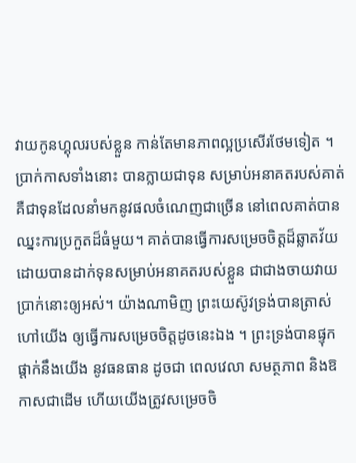វាយកូនហ្គុលរបស់ខ្លួន កាន់តែមានភាពល្អប្រសើរថែមទៀត ។ ប្រាក់កាសទាំងនោះ បានក្លាយជាទុន សម្រាប់អនាគតរបស់គាត់ គឺជាទុនដែលនាំមកនូវផលចំណេញជាច្រើន នៅពេលគាត់បានឈ្នះការប្រកួតដ៏ធំមួយ។ គាត់បានធ្វើការសម្រេចចិត្តដ៏ឆ្លាតវ័យ ដោយបានដាក់ទុនសម្រាប់អនាគតរបស់ខ្លួន ជាជាងចាយវាយប្រាក់នោះឲ្យអស់។ យ៉ាងណាមិញ ព្រះយេស៊ូវទ្រង់បានត្រាស់ហៅយើង ឲ្យធ្វើការសម្រេចចិត្តដូចនេះឯង ។ ព្រះទ្រង់បានផ្ទុកផ្តាក់នឹងយើង នូវធនធាន ដូចជា ពេលវេលា សមត្ថភាព និងឱកាសជាដើម ហើយយើងត្រូវសម្រេចចិ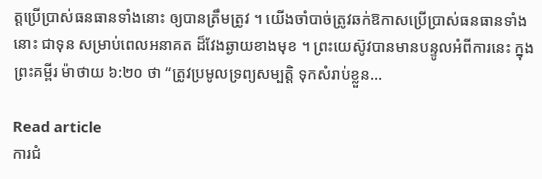ត្តប្រើប្រាស់ធនធានទាំងនោះ ឲ្យបានត្រឹមត្រូវ ។ យើងចាំបាច់ត្រូវឆក់ឱកាសប្រើប្រាស់ធនធានទាំងនោះ ជាទុន សម្រាប់ពេលអនាគត ដ៏វែងឆ្ងាយខាងមុខ ។ ព្រះយេស៊ូវបានមានបន្ទូលអំពីការនេះ ក្នុងព្រះគម្ពីរ ម៉ាថាយ ៦:២០ ថា “ត្រូវប្រមូលទ្រព្យសម្បត្តិ ទុកសំរាប់ខ្លួន…

Read article
ការជំ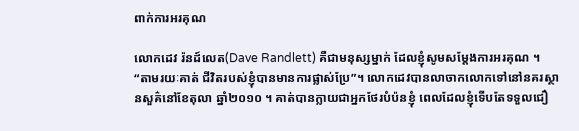ពាក់ការអរគុណ

លោកដេវ រ៉នដ៍លេត(Dave Randlett) គឺជាមនុស្សម្នាក់ ដែលខ្ញុំសូមសម្តែងការអរគុណ ។ “តាមរយៈគាត់ ជីវិតរបស់ខ្ញុំបានមានការផ្លាស់ប្រែ”។ លោកដេវបានលាចាកលោកទៅនៅនគរស្ថានសួគ៌នៅខែតុលា ឆ្នាំ២០១០ ។ គាត់បានក្លាយជាអ្នកថែរបំប៉នខ្ញុំ ពេលដែលខ្ញុំទើបតែទទួលជឿ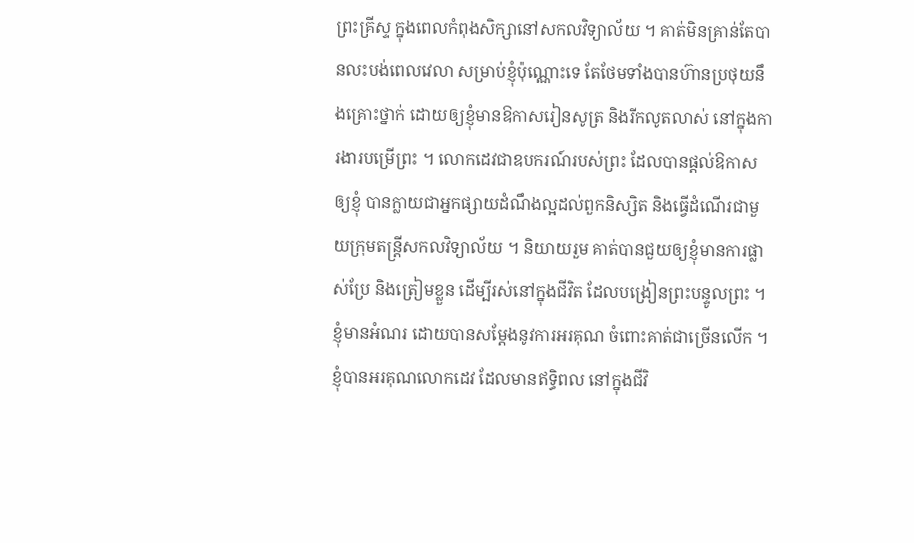ព្រះគ្រីស្ទ ក្នុងពេលកំពុងសិក្សានៅសកលវិទ្យាល័យ ។ គាត់មិនគ្រាន់តែបានលះបង់ពេលវេលា សម្រាប់ខ្ញុំប៉ុណ្ណោះទេ តែថែមទាំងបានហ៊ានប្រថុយនឹងគ្រោះថ្នាក់ ដោយឲ្យខ្ញុំមានឱកាសរៀនសូត្រ និងរីកលូតលាស់ នៅក្នុងការងារបម្រើព្រះ ។ លោកដេវជាឧបករណ៍របស់ព្រះ ដែលបានផ្តល់ឱកាសឲ្យខ្ញុំ បានក្លាយជាអ្នកផ្សាយដំណឹងល្អដល់ពួកនិស្សិត និងធ្វើដំណើរជាមួយក្រុមតន្រ្តីសកលវិទ្យាល័យ ។ និយាយរួម គាត់បានជួយឲ្យខ្ញុំមានការផ្លាស់ប្រែ និងត្រៀមខ្លួន ដើម្បីរស់នៅក្នុងជីវិត ដែលបង្រៀនព្រះបន្ទូលព្រះ ។ ខ្ញុំមានអំណរ ដោយបានសម្តែងនូវការអរគុណ ចំពោះគាត់ជាច្រើនលើក ។ ខ្ញុំបានអរគុណលោកដេវ ដែលមានឥទ្ធិពល នៅក្នុងជីវិ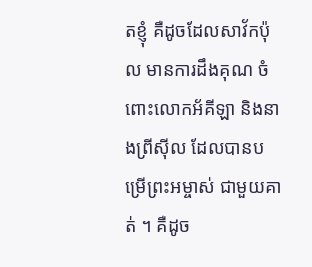តខ្ញុំ គឺដូចដែលសាវ័កប៉ុល មានការដឹងគុណ ចំពោះលោកអ័គីឡា និងនាងព្រីស៊ីល ដែលបានបម្រើព្រះអម្ចាស់ ជាមួយគាត់ ។ គឺដូច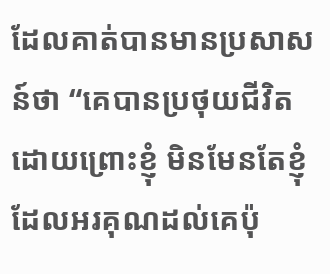ដែលគាត់បានមានប្រសាសន៍ថា “គេបានប្រថុយជីវិត ដោយព្រោះខ្ញុំ មិនមែនតែខ្ញុំដែលអរគុណដល់គេប៉ុ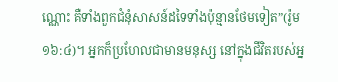ណ្ណោះ គឺទាំងពួកជំនុំសាសន៍ដទៃទាំងប៉ុន្មានថែមទៀត”(រ៉ូម ១៦:៤)។ អ្នកក៏ប្រហែលជាមានមនុស្ស នៅក្នុងជីវិតរបស់អ្ន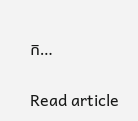ក…

Read article